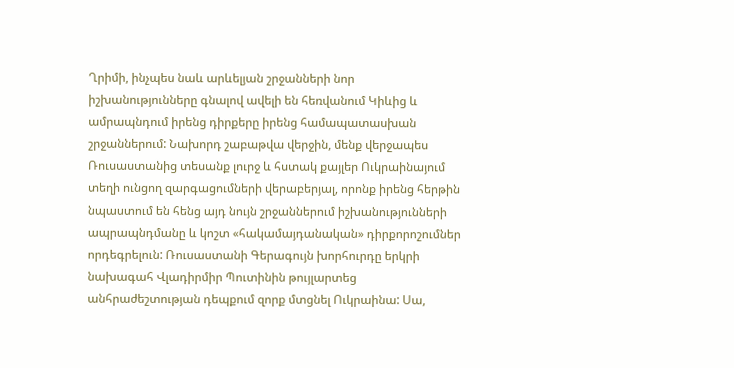Ղրիմի, ինչպես նաև արևելյան շրջանների նոր իշխանությունները գնալով ավելի են հեռվանում Կիևից և ամրապնդում իրենց դիրքերը իրենց համապատասխան շրջաններում: Նախորդ շաբաթվա վերջին, մենք վերջապես Ռուսաստանից տեսանք լուրջ և հստակ քայլեր Ուկրաինայում տեղի ունցող զարգացումների վերաբերյալ, որոնք իրենց հերթին նպաստում են հենց այդ նույն շրջաններում իշխանությունների ապրապնդմանը և կոշտ «հակամայդանական» դիրքորոշումներ որդեգրելուն: Ռուսաստանի Գերագույն խորհուրդը երկրի նախագահ Վլադիրմիր Պուտինին թույլարտեց անհրաժեշտության դեպքում զորք մտցնել Ուկրաինա: Սա,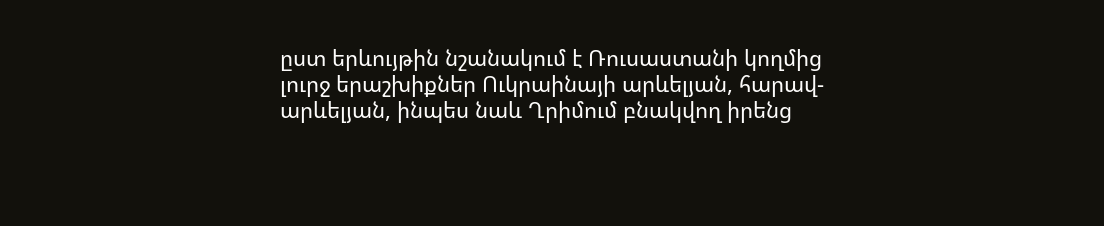ըստ երևույթին նշանակում է Ռուսաստանի կողմից լուրջ երաշխիքներ Ուկրաինայի արևելյան, հարավ-արևելյան, ինպես նաև Ղրիմում բնակվող իրենց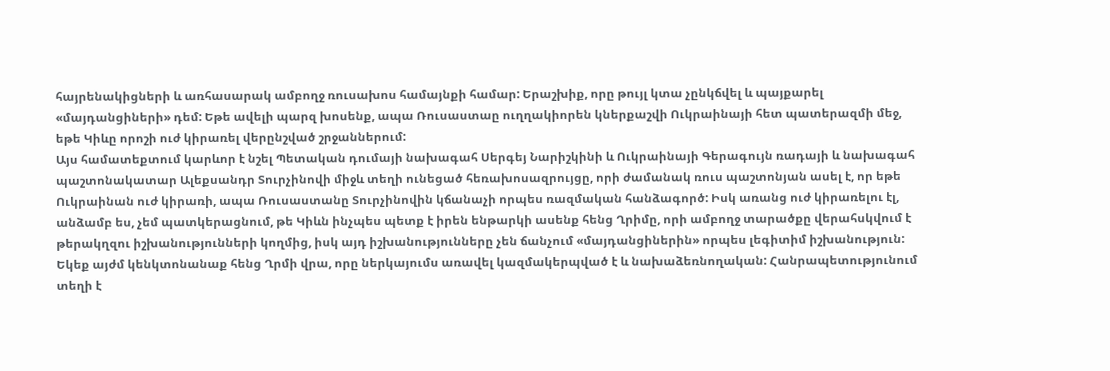հայրենակիցների և առհասարակ ամբողջ ռուսախոս համայնքի համար: Երաշխիք, որը թույլ կտա չընկճվել և պայքարել «մայդանցիների» դեմ: Եթե ավելի պարզ խոսենք, ապա Ռուսաստաը ուղղակիորեն կներքաշվի Ուկրաինայի հետ պատերազմի մեջ, եթե Կիևը որոշի ուժ կիրառել վերընշված շրջաններում:
Այս համատեքտում կարևոր է նշել Պետական դումայի նախագահ Սերգեյ Նարիշկինի և Ուկրաինայի Գերագույն ռադայի և նախագահ պաշտոնակատար Ալեքսանդր Տուրչինովի միջև տեղի ունեցած հեռախոսազրույցը, որի ժամանակ ռուս պաշտոնյան ասել է, որ եթե Ուկրաինան ուժ կիրառի, ապա Ռուսաստանը Տուրչինովին կճանաչի որպես ռազմական հանձագործ: Իսկ առանց ուժ կիրառելու էլ, անձամբ ես, չեմ պատկերացնում, թե Կիևն ինչպես պետք է իրեն ենթարկի ասենք հենց Ղրիմը, որի ամբողջ տարածքը վերահսկվում է թերակղզու իշխանությունների կողմից, իսկ այդ իշխանությունները չեն ճանչում «մայդանցիներին» որպես լեգիտիմ իշխանություն:
Եկեք այժմ կենկտոնանաք հենց Ղրմի վրա, որը ներկայումս առավել կազմակերպված է և նախաձեռնողական: Հանրապետությունում տեղի է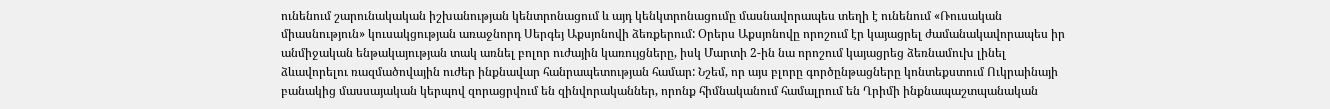ունենում շարունակական իշխանության կենտրոնացում և այդ կենկտրոնացումը մասնավորապես տեղի է ունենում «Ռուսական միասնություն» կուսակցության առաջնորդ Սերգեյ Աքսյոնովի ձեռքերում: Օրերս Աքսյոնովը որոշում էր կայացրել ժամանակավորապես իր անմիջական ենթակայության տակ առնել բոլոր ուժային կառույցները, իսկ Մարտի 2-ին նա որոշում կայացրեց ձեռնամուխ լինել ձևավորելու ռազմածովային ուժեր ինքնավար հանրապետության համար: Նշեմ, որ այս բլորը գործընթացները կոնտեքստում Ուկրաինայի բանակից մասսայական կերպով զորացրվում են զինվորականներ, որոնք հիմնականում համալրում են Ղրիմի ինքնապաշտպանական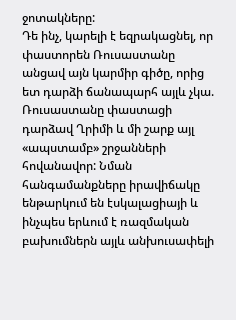ջոտակները:
Դե ինչ, կարելի է եզրակացնել, որ փաստորեն Ռուսաստանը անցավ այն կարմիր գիծը, որից ետ դարձի ճանապարհ այլև չկա. Ռուսաստանը փաստացի դարձավ Ղրիմի և մի շարք այլ «ապստամբ» շրջանների հովանավոր: Նման հանգամանքները իրավիճակը ենթարկում են էսկալացիայի և ինչպես երևում է ռազմական բախումներն այլև անխուսափելի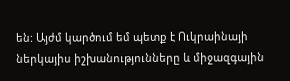են: Այժմ կարծում եմ պետք է Ուկրաինայի ներկայիս իշխանությունները և միջազգային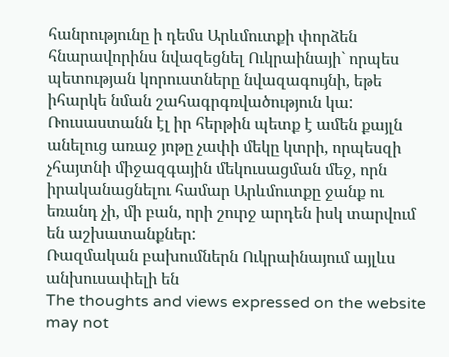հանրությունը ի դեմս Արևմուտքի փորձեն հնարավորինս նվազեցնել Ուկրաինայի` որպես պետության կորուստները նվազագույնի, եթե իհարկե նման շահագրգռվածություն կա: Ռուսաստանն էլ իր հերթին պետք է ամեն քայլն անելուց առաջ յոթը չափի մեկը կտրի, որպեսզի չհայտնի միջազգային մեկուսացման մեջ, որն իրականացնելու համար Արևմուտքը ջանք ու եռանդ չի, մի բան, որի շուրջ արդեն իսկ տարվում են աշխատանքներ:
Ռազմական բախումներն Ուկրաինայում այլևս անխուսափելի են
The thoughts and views expressed on the website may not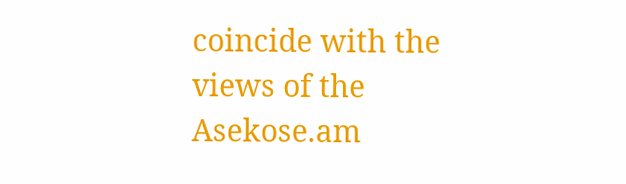coincide with the views of the Asekose.am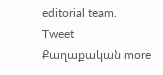editorial team.
Tweet
Քաղաքական more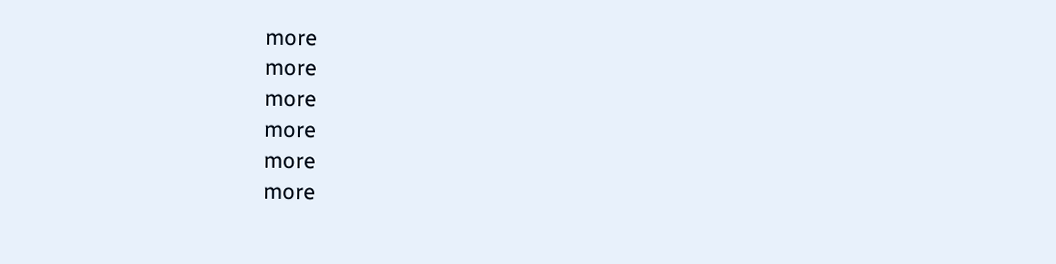more
more
more
more
more
more